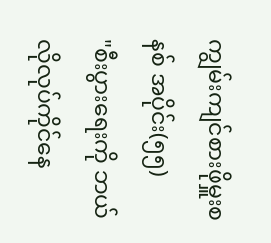ကျွမ်းကျင်စားဖိုမှူးစနစ် အပိုင်း(၅၅)
"စီးပွားရေးကို ဘယ်လိုလုပ်ကိုင်နေ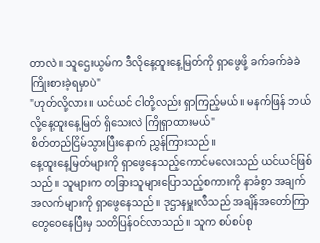တာလဲ။ သူဌေးယွမ်က ဒီလိုနေ့ထူးနေ့မြတ်ကို ရှာဖွေဖို့ ခက်ခက်ခဲခဲ ကြိုးစားခဲ့ရမှာပဲ"
"ဟုတ်လို့လား။ ယင်ယင် ငါတို့လည်း ရှာကြည့်မယ်။ မနက်ဖြန် ဘယ်လို့နေ့ထူးနေ့မြတ် ရှိသေးလဲ ကြိုရှာထားမယ်"
စိတ်တည်ငြိမ်သွားပြီးနောက် ညွှန်ကြားသည်။
နေ့ထူးနေ့မြတ်များကို ရှာဖွေနေသည့်ကောင်မလေးသည် ယင်ယင်ဖြစ်သည်။ သူများက တခြားသူများပြောသည့်စကားကို နာခံစွာ အချက်အလက်များကို ရှာဖွေနေသည်။ ဒုဌာနမှူးလီသည် အချိန်အတော်ကြာတွေဝေနေပြီးမှ သတိပြန်ဝင်လာသည်။ သူက စပ်စပ်စု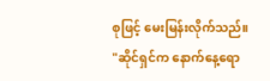စုဖြင့် မေးမြန်းလိုက်သည်။
"ဆိုင်ရှင်က နောက်နေ့ရော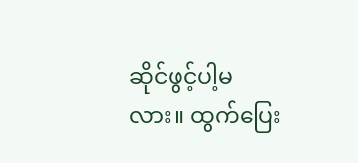ဆိုင်ဖွင့်ပါ့မလား။ ထွက်ပြေး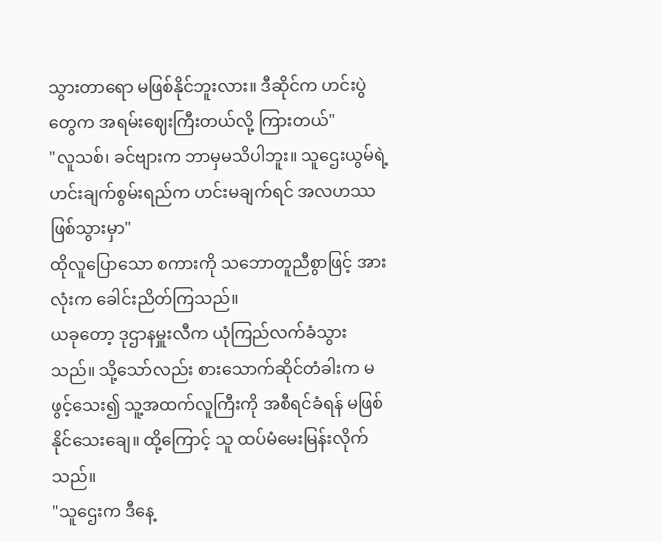သွားတာရော မဖြစ်နိုင်ဘူးလား။ ဒီဆိုင်က ဟင်းပွဲတွေက အရမ်းဈေးကြီးတယ်လို့ ကြားတယ်"
"လူသစ်၊ ခင်ဗျားက ဘာမှမသိပါဘူး။ သူဌေးယွမ်ရဲ့ဟင်းချက်စွမ်းရည်က ဟင်းမချက်ရင် အလဟဿဖြစ်သွားမှာ"
ထိုလူပြောသော စကားကို သဘောတူညီစွာဖြင့် အားလုံးက ခေါင်းညိတ်ကြသည်။
ယခုတော့ ဒုဌာနမှူးလီက ယုံကြည်လက်ခံသွားသည်။ သို့သော်လည်း စားသောက်ဆိုင်တံခါးက မဖွင့်သေး၍ သူ့အထက်လူကြီးကို အစီရင်ခံရန် မဖြစ်နိုင်သေးချေ။ ထို့ကြောင့် သူ ထပ်မံမေးမြန်းလိုက်သည်။
"သူဌေးက ဒီနေ့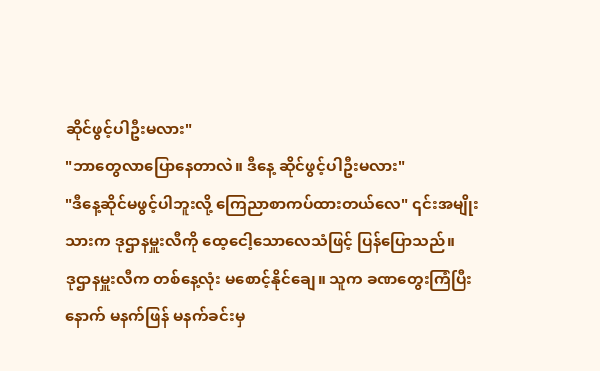ဆိုင်ဖွင့်ပါဦးမလား"
"ဘာတွေလာပြောနေတာလဲ။ ဒီနေ့ ဆိုင်ဖွင့်ပါဦးမလား"
"ဒီနေ့ဆိုင်မဖွင့်ပါဘူးလို့ ကြေညာစာကပ်ထားတယ်လေ" ၎င်းအမျိုးသားက ဒုဌာနမှူးလီကို ထေ့ငေါ့သောလေသံဖြင့် ပြန်ပြောသည်။
ဒုဌာနမှူးလီက တစ်နေ့လုံး မစောင့်နိုင်ချေ။ သူက ခဏတွေးကြံပြီးနောက် မနက်ဖြန် မနက်ခင်းမှ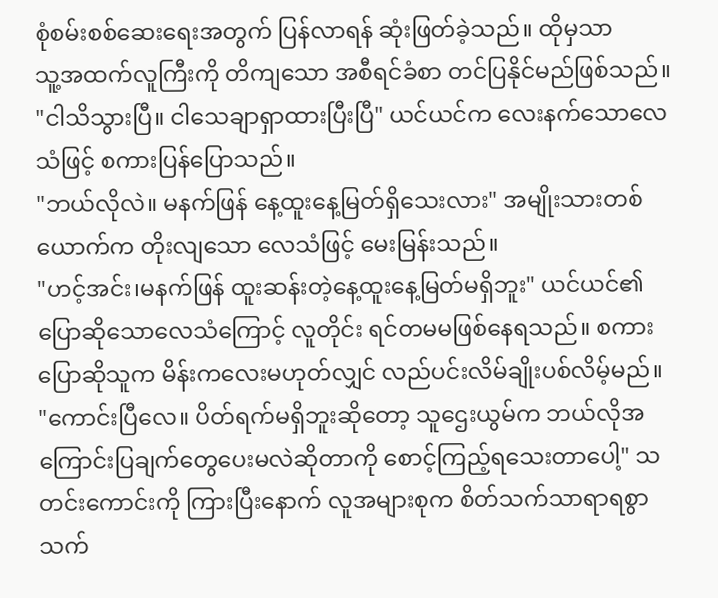စုံစမ်းစစ်ဆေးရေးအတွက် ပြန်လာရန် ဆုံးဖြတ်ခဲ့သည်။ ထိုမှသာ
သူ့အထက်လူကြီးကို တိကျသော အစီရင်ခံစာ တင်ပြနိုင်မည်ဖြစ်သည်။
"ငါသိသွားပြီ။ ငါသေချာရှာထားပြီးပြီ" ယင်ယင်က လေးနက်သောလေသံဖြင့် စကားပြန်ပြောသည်။
"ဘယ်လိုလဲ။ မနက်ဖြန် နေ့ထူးနေ့မြတ်ရှိသေးလား" အမျိုးသားတစ်ယောက်က တိုးလျသော လေသံဖြင့် မေးမြန်းသည်။
"ဟင့်အင်း၊မနက်ဖြန် ထူးဆန်းတဲ့နေ့ထူးနေ့မြတ်မရှိဘူး" ယင်ယင်၏ပြောဆိုသောလေသံကြောင့် လူတိုင်း ရင်တမမဖြစ်နေရသည်။ စကားပြောဆိုသူက မိန်းကလေးမဟုတ်လျှင် လည်ပင်းလိမ်ချိုးပစ်လိမ့်မည်။
"ကောင်းပြီလေ။ ပိတ်ရက်မရှိဘူးဆိုတော့ သူဌေးယွမ်က ဘယ်လိုအကြောင်းပြချက်တွေပေးမလဲဆိုတာကို စောင့်ကြည့်ရသေးတာပေါ့" သတင်းကောင်းကို ကြားပြီးနောက် လူအများစုက စိတ်သက်သာရာရစွာ သက်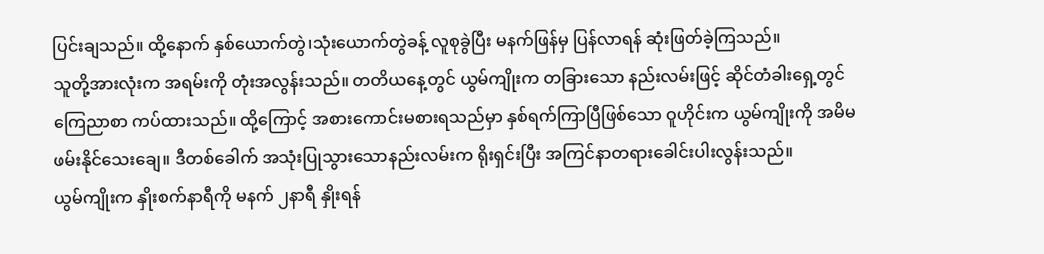ပြင်းချသည်။ ထို့နောက် နှစ်ယောက်တွဲ၊သုံးယောက်တွဲခန့် လူစုခွဲပြီး မနက်ဖြန်မှ ပြန်လာရန် ဆုံးဖြတ်ခဲ့ကြသည်။
သူတို့အားလုံးက အရမ်းကို တုံးအလွန်းသည်။ တတိယနေ့တွင် ယွမ်ကျိုးက တခြားသော နည်းလမ်းဖြင့် ဆိုင်တံခါးရှေ့တွင် ကြေညာစာ ကပ်ထားသည်။ ထို့ကြောင့် အစားကောင်းမစားရသည်မှာ နှစ်ရက်ကြာပြီဖြစ်သော ဝူဟိုင်းက ယွမ်ကျိုးကို အမိမဖမ်းနိုင်သေးချေ။ ဒီတစ်ခေါက် အသုံးပြုသွားသောနည်းလမ်းက ရိုးရှင်းပြီး အကြင်နာတရားခေါင်းပါးလွန်းသည်။
ယွမ်ကျိုးက နှိုးစက်နာရီကို မနက် ၂နာရီ နှိုးရန်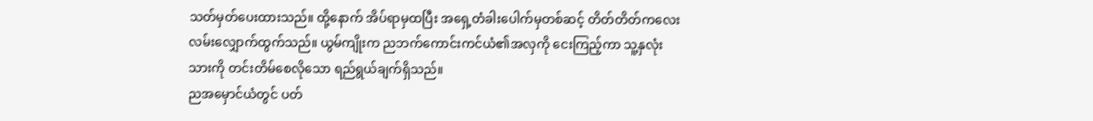သတ်မှတ်ပေးထားသည်။ ထို့နောက် အိပ်ရာမှထပြီး အရှေ့တံခါးပေါက်မှတစ်ဆင့် တိတ်တိတ်ကလေး လမ်းလျှောက်ထွက်သည်။ ယွမ်ကျိုးက ညဘက်ကောင်းကင်ယံ၏အလှကို ငေးကြည့်ကာ သူ့နှလုံးသားကို တင်းတိမ်စေလိုသော ရည်ရွယ်ချက်ရှိသည်။
ညအမှောင်ယံတွင် ပတ်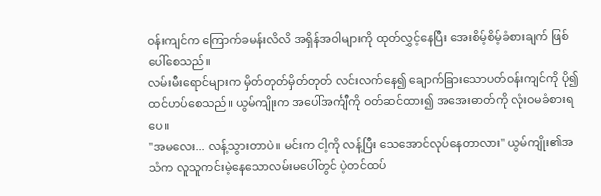ဝန်းကျင်က ကြောက်ခမန်းလိလိ အရှိန်အဝါများကို ထုတ်လွှင့်နေပြီး အေးစိမ့်စိမ့်ခံစားချက် ဖြစ်ပေါ်စေသည်။
လမ်းမီးရောင်များက မှိတ်တုတ်မှိတ်တုတ် လင်းလက်နေ၍ ချောက်ခြားသောပတ်ဝန်းကျင်ကို ပို၍ ထင်ဟပ်စေသည်။ ယွမ်ကျိုးက အပေါ်အင်္ကျီကို ဝတ်ဆင်ထား၍ အအေးဓာတ်ကို လုံးဝမခံစားရပေ။
"အမလေး... လန့်သွားတာပဲ။ မင်းက ငါ့ကို လန့်ပြီး သေအောင်လုပ်နေတာလား" ယွမ်ကျိုး၏အသံက လူသူကင်းမဲ့နေသောလမ်းမပေါ်တွင် ပဲ့တင်ထပ်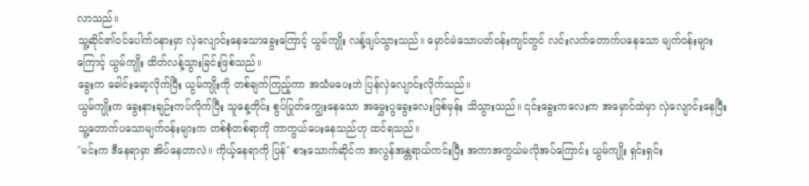လာသည်။
သူ့ဆိုင်၏ဝင်ပေါက်ဝနားမှာ လှဲလျောင်းနေသောခွေးကြောင့် ယွမ်ကျိုး လန့်ဖျပ်သွားသည်။ မှောင်မဲသောပတ်ဝန်းကျင်တွင် လင်းလက်တောက်ပနေသော မျက်ဝန်းများကြောင့် ယွမ်ကျိုး ထိတ်လန့်သွားခြင်းဖြစ်သည်။
ခွေးက ခေါင်းမော့လိုက်ပြီး ယွမ်ကျိုးကို တစ်ချက်ကြည့်ကာ အသံမပေးဘဲ ပြန်လှဲလျောင်းလိုက်သည်။
ယွမ်ကျိုးက ခွေးနားချဉ်းကပ်လိုက်ပြီး သူနေ့တိုင်း စွပ်ပြုတ်ကျွေးနေသော အမွှေးပွခွေးလေးဖြစ်မှန်း သိသွားသည်။ ၎င်းခွေးကလေးက အမှောင်ထဲမှာ လှဲလျောင်းနေပြီး သူ့တောက်ပသောမျက်ဝန်းများက တစ်စုံတစ်ရာကို ကာကွယ်ပေးနေသည်ဟု ထင်ရသည်။
"မင်းက ဒီနေရာမှာ အိပ်နေတာလဲ။ ကိုယ့်နေရာကို ပြန်" စားသောက်ဆိုင်က အလွန်အန္တရာယ်ကင်းပြီး အကာအကွယ်မလိုအပ်ကြောင်း ယွမ်ကျိုး ရှင်းရှင်း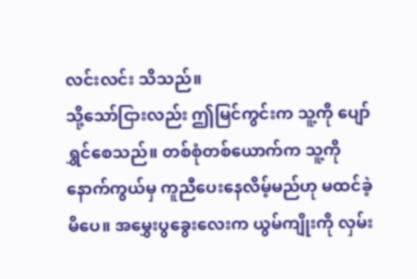လင်းလင်း သိသည်။
သို့သော်ငြားလည်း ဤမြင်ကွင်းက သူ့ကို ပျော်ရွှင်စေသည်။ တစ်စုံတစ်ယောက်က သူ့ကို နောက်ကွယ်မှ ကူညီပေးနေလိမ့်မည်ဟု မထင်ခဲ့မိပေ။ အမွှေးပွခွေးလေးက ယွမ်ကျိုးကို လှမ်း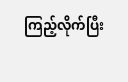ကြည့်လိုက်ပြီး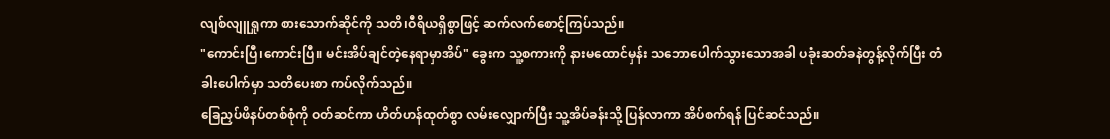လျစ်လျူရှုကာ စားသောက်ဆိုင်ကို သတိ၊ဝီရိယရှိစွာဖြင့် ဆက်လက်စောင့်ကြပ်သည်။
"ကောင်းပြီ၊ကောင်းပြီ။ မင်းအိပ်ချင်တဲ့နေရာမှာအိပ်" ခွေးက သူ့စကားကို နားမထောင်မှန်း သဘောပေါက်သွားသောအခါ ပခုံးဆတ်ခနဲတွန့်လိုက်ပြီး တံခါးပေါက်မှာ သတိပေးစာ ကပ်လိုက်သည်။
ခြေညှပ်ဖိနပ်တစ်စုံကို ဝတ်ဆင်ကာ ဟိတ်ဟန်ထုတ်စွာ လမ်းလျှောက်ပြီး သူ့အိပ်ခန်းသို့ ပြန်လာကာ အိပ်စက်ရန် ပြင်ဆင်သည်။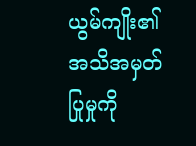ယွမ်ကျိုး၏အသိအမှတ်ပြုမှုကို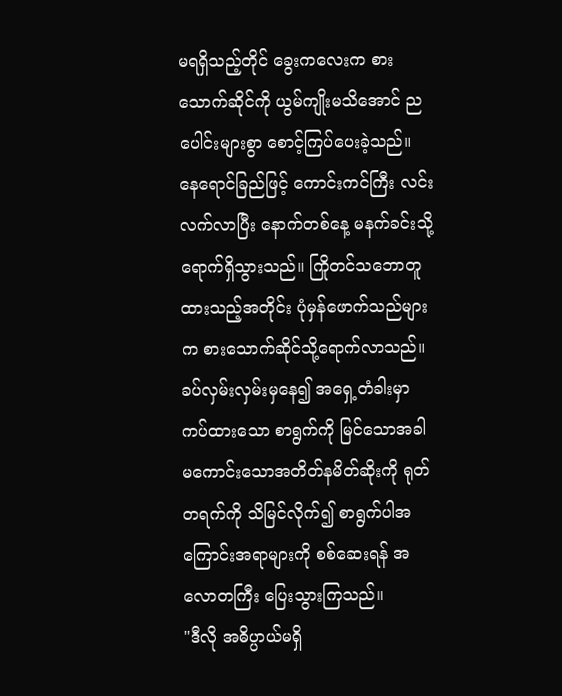မရရှိသည့်တိုင် ခွေးကလေးက စားသောက်ဆိုင်ကို ယွမ်ကျိုးမသိအောင် ညပေါင်းများစွာ စောင့်ကြပ်ပေးခဲ့သည်။
နေရောင်ခြည်ဖြင့် ကောင်းကင်ကြီး လင်းလက်လာပြီး နောက်တစ်နေ့ မနက်ခင်းသို့ ရောက်ရှိသွားသည်။ ကြိုတင်သဘောတူထားသည့်အတိုင်း ပုံမှန်ဖောက်သည်များက စားသောက်ဆိုင်သို့ရောက်လာသည်။ ခပ်လှမ်းလှမ်းမှနေ၍ အရှေ့တံခါးမှာ ကပ်ထားသော စာရွက်ကို မြင်သောအခါ မကောင်းသောအတိတ်နမိတ်ဆိုးကို ရုတ်တရက်ကို သိမြင်လိုက်၍ စာရွက်ပါအကြောင်းအရာများကို စစ်ဆေးရန် အလောတကြီး ပြေးသွားကြသည်။
"ဒီလို အဓိပ္ပာယ်မရှိ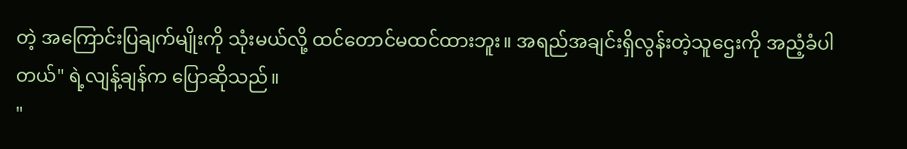တဲ့ အကြောင်းပြချက်မျိုးကို သုံးမယ်လို့ ထင်တောင်မထင်ထားဘူး။ အရည်အချင်းရှိလွန်းတဲ့သူဌေးကို အညံ့ခံပါတယ်" ရဲ့လျန့်ချန်က ပြောဆိုသည်။
"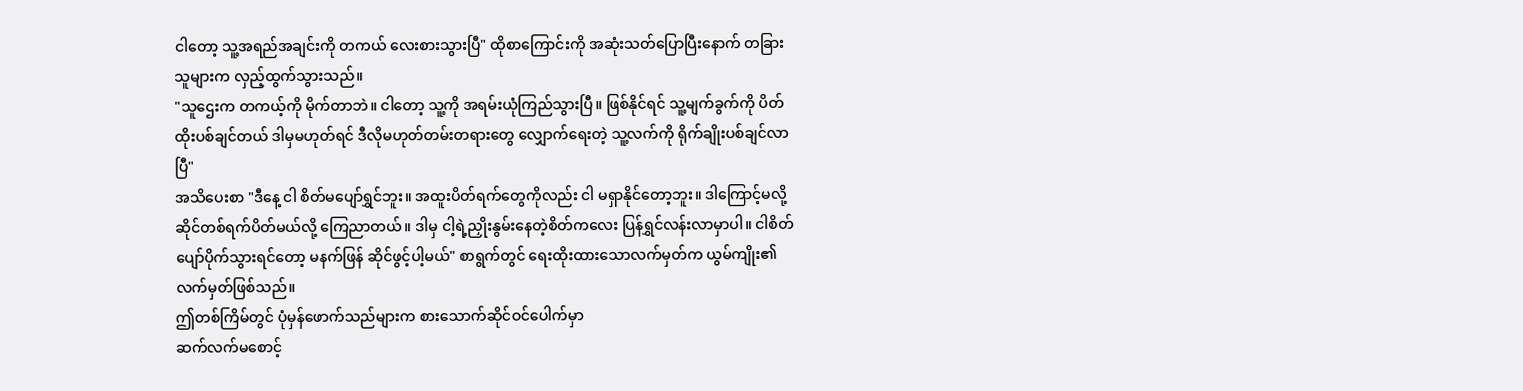ငါတော့ သူ့အရည်အချင်းကို တကယ် လေးစားသွားပြီ" ထိုစာကြောင်းကို အဆုံးသတ်ပြောပြီးနောက် တခြားသူများက လှည့်ထွက်သွားသည်။
"သူဌေးက တကယ့်ကို မိုက်တာဘဲ။ ငါတော့ သူ့ကို အရမ်းယုံကြည်သွားပြီ။ ဖြစ်နိုင်ရင် သူ့မျက်ခွက်ကို ပိတ်ထိုးပစ်ချင်တယ် ဒါမှမဟုတ်ရင် ဒီလိုမဟုတ်တမ်းတရားတွေ လျှောက်ရေးတဲ့ သူ့လက်ကို ရိုက်ချိုးပစ်ချင်လာပြီ"
အသိပေးစာ "ဒီနေ့ ငါ စိတ်မပျော်ရွှင်ဘူး။ အထူးပိတ်ရက်တွေကိုလည်း ငါ မရှာနိုင်တော့ဘူး။ ဒါကြောင့်မလို့ ဆိုင်တစ်ရက်ပိတ်မယ်လို့ ကြေညာတယ်။ ဒါမှ ငါ့ရဲ့ညှိုးနွမ်းနေတဲ့စိတ်ကလေး ပြန်ရွှင်လန်းလာမှာပါ။ ငါစိတ်ပျော်ပိုက်သွားရင်တော့ မနက်ဖြန် ဆိုင်ဖွင့်ပါ့မယ်" စာရွက်တွင် ရေးထိုးထားသောလက်မှတ်က ယွမ်ကျိုး၏လက်မှတ်ဖြစ်သည်။
ဤတစ်ကြိမ်တွင် ပုံမှန်ဖောက်သည်များက စားသောက်ဆိုင်ဝင်ပေါက်မှာ
ဆက်လက်မစောင့်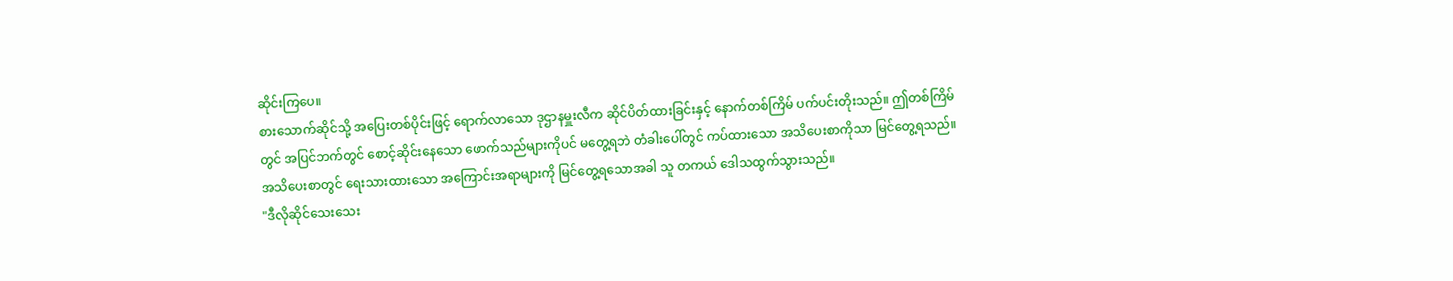ဆိုင်းကြပေ။
စားသောက်ဆိုင်သို့ အပြေးတစ်ပိုင်းဖြင့် ရောက်လာသော ဒုဌာနမှူးလီက ဆိုင်ပိတ်ထားခြင်းနှင့် နောက်တစ်ကြိမ် ပက်ပင်းတိုးသည်။ ဤတစ်ကြိမ်တွင် အပြင်ဘက်တွင် စောင့်ဆိုင်းနေသော ဖောက်သည်များကိုပင် မတွေ့ရဘဲ တံခါးပေါ်တွင် ကပ်ထားသော အသိပေးစာကိုသာ မြင်တွေ့ရသည်။ အသိပေးစာတွင် ရေးသားထားသော အကြောင်းအရာများကို မြင်တွေ့ရသောအခါ သူ တကယ် ဒေါသထွက်သွားသည်။
"ဒီလိုဆိုင်သေးသေး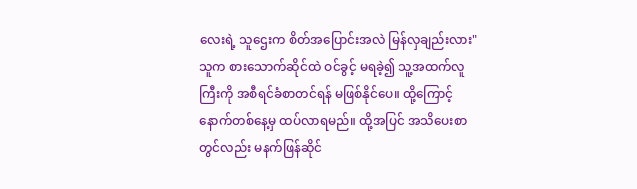လေးရဲ့ သူဌေးက စိတ်အပြောင်းအလဲ မြန်လှချည်းလား"
သူက စားသောက်ဆိုင်ထဲ ဝင်ခွင့် မရခဲ့၍ သူ့အထက်လူကြီးကို အစီရင်ခံစာတင်ရန် မဖြစ်နိုင်ပေ။ ထို့ကြောင့် နောက်တစ်နေ့မှ ထပ်လာရမည်။ ထို့အပြင် အသိပေးစာတွင်လည်း မနက်ဖြန်ဆိုင်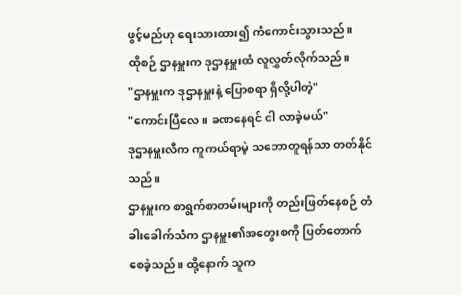ဖွင့်မည်ဟု ရေးသားထား၍ ကံကောင်းသွားသည်။
ထိုစဉ် ဌာနမှူးက ဒုဌာနမှူးထံ လူလွှတ်လိုက်သည်။
"ဌာနမှူးက ဒုဌာနမှူးနဲ့ ပြောစရာ ရှိလို့ပါတဲ့"
"ကောင်းပြီလေ။ ခဏနေရင် ငါ လာခဲ့မယ်"
ဒုဌာနမှူးလီက ကူကယ်ရာမဲ့ သဘောတူရန်သာ တတ်နိုင်သည်။
ဌာနမှူးက စာရွက်စာတမ်းများကို တည်းဖြတ်နေစဉ် တံခါးခေါက်သံက ဌာနမှူး၏အတွေးစကို ပြတ်တောက်စေခဲ့သည်။ ထို့နောက် သူက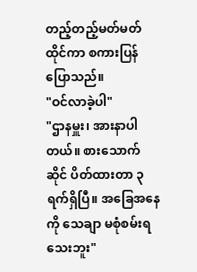တည့်တည့်မတ်မတ် ထိုင်ကာ စကားပြန်ပြောသည်။
"ဝင်လာခဲ့ပါ"
"ဌာနမှူး၊ အားနာပါတယ်။ စားသောက်ဆိုင် ပိတ်ထားတာ ၃ရက်ရှိပြီ။ အခြေအနေကို သေချာ မစုံစမ်းရသေးဘူး"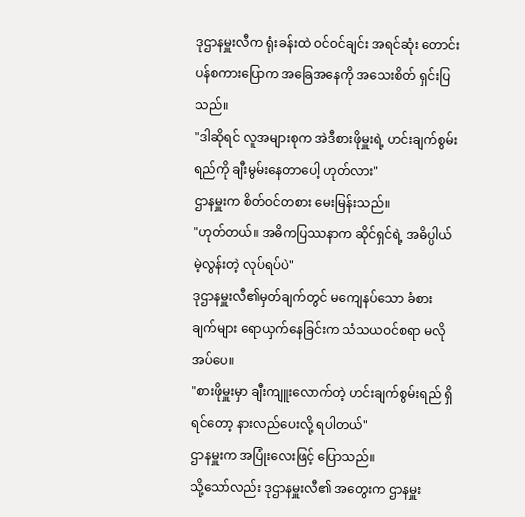ဒုဌာနမှူးလီက ရုံးခန်းထဲ ဝင်ဝင်ချင်း အရင်ဆုံး တောင်းပန်စကားပြောက အခြေအနေကို အသေးစိတ် ရှင်းပြသည်။
"ဒါဆိုရင် လူအများစုက အဲဒီစားဖိုမှူးရဲ့ ဟင်းချက်စွမ်းရည်ကို ချီးမွမ်းနေတာပေါ့ ဟုတ်လား"
ဌာနမှူးက စိတ်ဝင်တစား မေးမြန်းသည်။
"ဟုတ်တယ်။ အဓိကပြဿနာက ဆိုင်ရှင်ရဲ့ အဓိပ္ပါယ်မဲ့လွန်းတဲ့ လုပ်ရပ်ပဲ"
ဒုဌာနမှူးလီ၏မှတ်ချက်တွင် မကျေနပ်သော ခံစားချက်များ ရောယှက်နေခြင်းက သံသယဝင်စရာ မလိုအပ်ပေ။
"စားဖိုမှူးမှာ ချီးကျူးလောက်တဲ့ ဟင်းချက်စွမ်းရည် ရှိရင်တော့ နားလည်ပေးလို့ ရပါတယ်"
ဌာနမှူးက အပြုံးလေးဖြင့် ပြောသည်။
သို့သော်လည်း ဒုဌာနမှူးလီ၏ အတွေးက ဌာနမှူး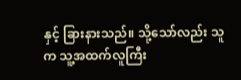နှင့် ခြားနားသည်။ သို့သော်လည်း သူက သူ့အထက်လူကြီး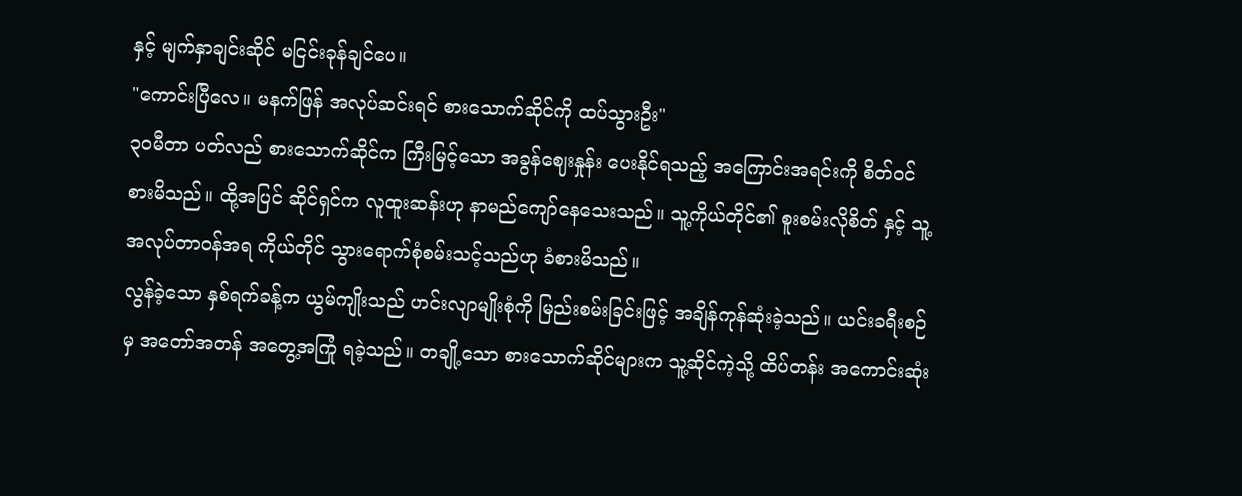နှင့် မျက်နှာချင်းဆိုင် မငြင်းခုန်ချင်ပေ။
"ကောင်းပြီလေ။ မနက်ဖြန် အလုပ်ဆင်းရင် စားသောက်ဆိုင်ကို ထပ်သွားဦး"
၃၀မီတာ ပတ်လည် စားသောက်ဆိုင်က ကြီးမြင့်သော အခွန်ဈေးနှုန်း ပေးနိုင်ရသည့် အကြောင်းအရင်းကို စိတ်ဝင်စားမိသည်။ ထို့အပြင် ဆိုင်ရှင်က လူထူးဆန်းဟု နာမည်ကျော်နေသေးသည်။ သူ့ကိုယ်တိုင်၏ စူးစမ်းလိုစိတ် နှင့် သူ့အလုပ်တာဝန်အရ ကိုယ်တိုင် သွားရောက်စုံစမ်းသင့်သည်ဟု ခံစားမိသည်။
လွန်ခဲ့သော နှစ်ရက်ခန့်က ယွမ်ကျိုးသည် ဟင်းလျာမျိုးစုံကို မြည်းစမ်းခြင်းဖြင့် အချိန်ကုန်ဆုံးခဲ့သည်။ ယင်းခရီးစဉ်မှ အတော်အတန် အတွေ့အကြုံ ရခဲ့သည်။ တချို့သော စားသောက်ဆိုင်များက သူ့ဆိုင်ကဲ့သို့ ထိပ်တန်း အကောင်းဆုံး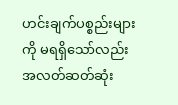ဟင်းချက်ပစ္စည်းများကို မရရှိသော်လည်း အလတ်ဆတ်ဆုံး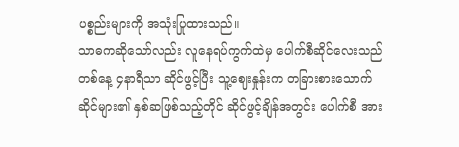ပစ္စည်းများကို အသုံးပြုထားသည်။
သာဓကဆိုသော်လည်း လူနေရပ်ကွက်ထဲမှ ပေါက်စီဆိုင်လေးသည် တစ်နေ့ ၄နာရီသာ ဆိုင်ဖွင့်ပြီး သူ့ဈေးနှုန်းက တခြားစားသောက်ဆိုင်များ၏ နှစ်ဆဖြစ်သည့်တိုင် ဆိုင်ဖွင့်ချိန်အတွင်း ပေါက်စီ အား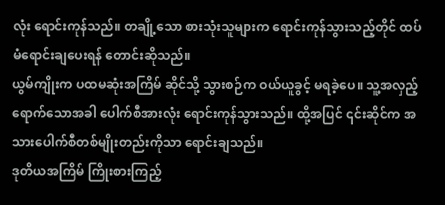လုံး ရောင်းကုန်သည်။ တချို့သော စားသုံးသူများက ရောင်းကုန်သွားသည့်တိုင် ထပ်မံရောင်းချပေးရန် တောင်းဆိုသည်။
ယွမ်ကျိုးက ပထမဆုံးအကြိမ် ဆိုင်သို့ သွားစဉ်က ဝယ်ယူခွင့် မရခဲ့ပေ။ သူ့အလှည့်ရောက်သောအခါ ပေါက်စီအားလုံး ရောင်းကုန်သွားသည်။ ထို့အပြင် ၎င်းဆိုင်က အသားပေါက်စီတစ်မျိုးတည်းကိုသာ ရောင်းချသည်။
ဒုတိယအကြိမ် ကြိုးစားကြည့်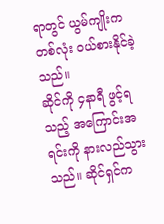ရာတွင် ယွမ်ကျိုးက တစ်လုံး ဝယ်စားနိုင်ခဲ့သည်။
ဆိုင်ကို ၄နာရီ ဖွင့်ရသည့် အကြောင်းအရင်းကို နားလည်သွားသည်။ ဆိုင်ရှင်က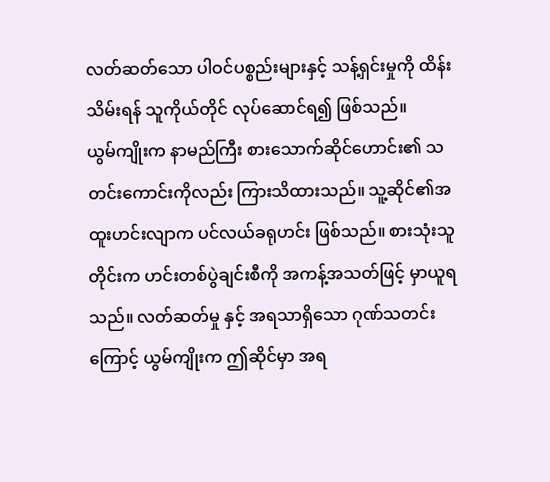လတ်ဆတ်သော ပါဝင်ပစ္စည်းများနှင့် သန့်ရှင်းမှုကို ထိန်းသိမ်းရန် သူကိုယ်တိုင် လုပ်ဆောင်ရ၍ ဖြစ်သည်။
ယွမ်ကျိုးက နာမည်ကြီး စားသောက်ဆိုင်ဟောင်း၏ သတင်းကောင်းကိုလည်း ကြားသိထားသည်။ သူ့ဆိုင်၏အထူးဟင်းလျာက ပင်လယ်ခရုဟင်း ဖြစ်သည်။ စားသုံးသူတိုင်းက ဟင်းတစ်ပွဲချင်းစီကို အကန့်အသတ်ဖြင့် မှာယူရသည်။ လတ်ဆတ်မှု နှင့် အရသာရှိသော ဂုဏ်သတင်းကြောင့် ယွမ်ကျိုးက ဤဆိုင်မှာ အရ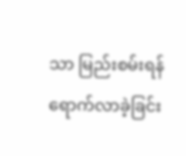သာ မြည်းစမ်းရန် ရောက်လာခဲ့ခြင်း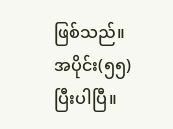ဖြစ်သည်။
အပိုင်း(၅၅)
ပြီးပါပြီ။